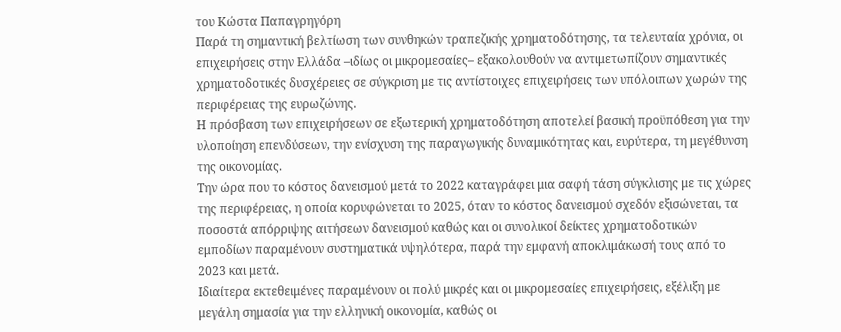του Κώστα Παπαγρηγόρη
Παρά τη σημαντική βελτίωση των συνθηκών τραπεζικής χρηματοδότησης, τα τελευταία χρόνια, οι επιχειρήσεις στην Ελλάδα –ιδίως οι μικρομεσαίες– εξακολουθούν να αντιμετωπίζουν σημαντικές χρηματοδοτικές δυσχέρειες σε σύγκριση με τις αντίστοιχες επιχειρήσεις των υπόλοιπων χωρών της περιφέρειας της ευρωζώνης.
Η πρόσβαση των επιχειρήσεων σε εξωτερική χρηματοδότηση αποτελεί βασική προϋπόθεση για την υλοποίηση επενδύσεων, την ενίσχυση της παραγωγικής δυναμικότητας και, ευρύτερα, τη μεγέθυνση της οικονομίας.
Την ώρα που το κόστος δανεισμού μετά το 2022 καταγράφει μια σαφή τάση σύγκλισης με τις χώρες της περιφέρειας, η οποία κορυφώνεται το 2025, όταν το κόστος δανεισμού σχεδόν εξισώνεται, τα ποσοστά απόρριψης αιτήσεων δανεισμού καθώς και οι συνολικοί δείκτες χρηματοδοτικών εμποδίων παραμένουν συστηματικά υψηλότερα, παρά την εμφανή αποκλιμάκωσή τους από το 2023 και μετά.
Ιδιαίτερα εκτεθειμένες παραμένουν οι πολύ μικρές και οι μικρομεσαίες επιχειρήσεις, εξέλιξη με μεγάλη σημασία για την ελληνική οικονομία, καθώς οι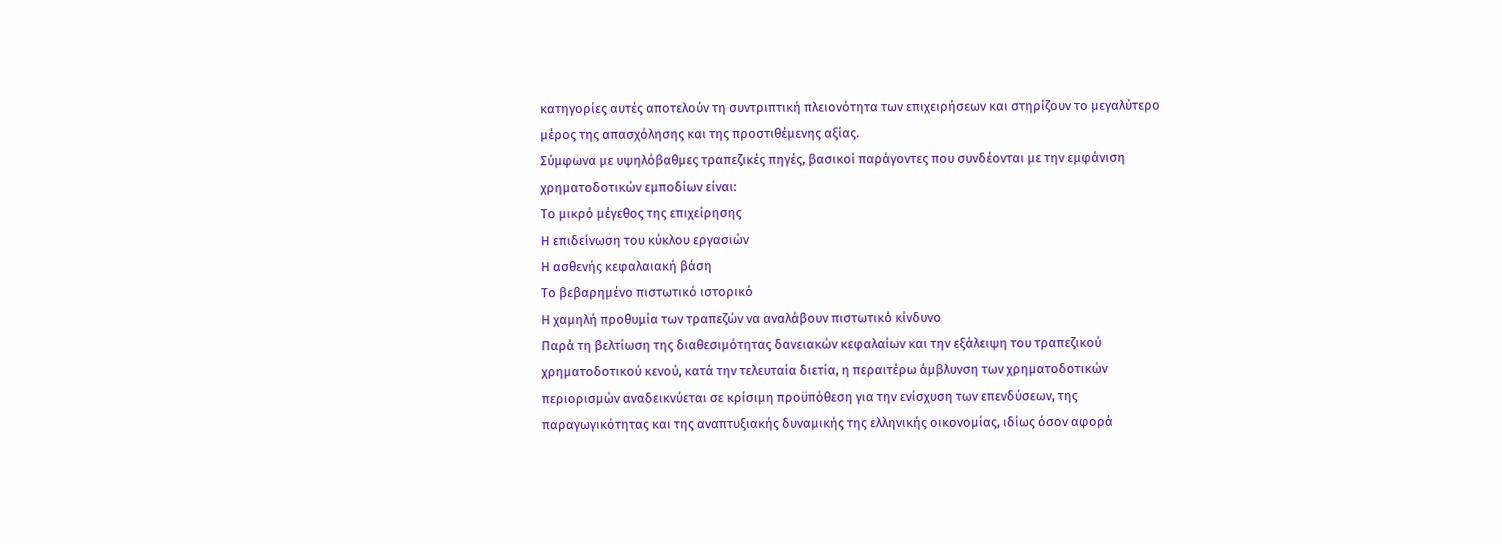κατηγορίες αυτές αποτελούν τη συντριπτική πλειονότητα των επιχειρήσεων και στηρίζουν το μεγαλύτερο μέρος της απασχόλησης και της προστιθέμενης αξίας.
Σύμφωνα με υψηλόβαθμες τραπεζικές πηγές, βασικοί παράγοντες που συνδέονται με την εμφάνιση χρηματοδοτικών εμποδίων είναι:
Το μικρό μέγεθος της επιχείρησης
Η επιδείνωση του κύκλου εργασιών
Η ασθενής κεφαλαιακή βάση
Το βεβαρημένο πιστωτικό ιστορικό
Η χαμηλή προθυμία των τραπεζών να αναλάβουν πιστωτικό κίνδυνο
Παρά τη βελτίωση της διαθεσιμότητας δανειακών κεφαλαίων και την εξάλειψη του τραπεζικού χρηματοδοτικού κενού, κατά την τελευταία διετία, η περαιτέρω άμβλυνση των χρηματοδοτικών περιορισμών αναδεικνύεται σε κρίσιμη προϋπόθεση για την ενίσχυση των επενδύσεων, της παραγωγικότητας και της αναπτυξιακής δυναμικής της ελληνικής οικονομίας, ιδίως όσον αφορά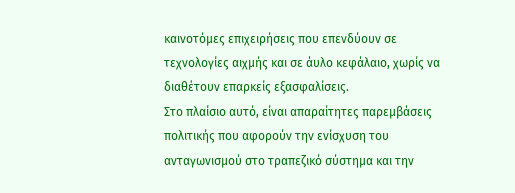καινοτόμες επιχειρήσεις που επενδύουν σε τεχνολογίες αιχμής και σε άυλο κεφάλαιο, χωρίς να διαθέτουν επαρκείς εξασφαλίσεις.
Στο πλαίσιο αυτό, είναι απαραίτητες παρεμβάσεις πολιτικής που αφορούν την ενίσχυση του ανταγωνισμού στο τραπεζικό σύστημα και την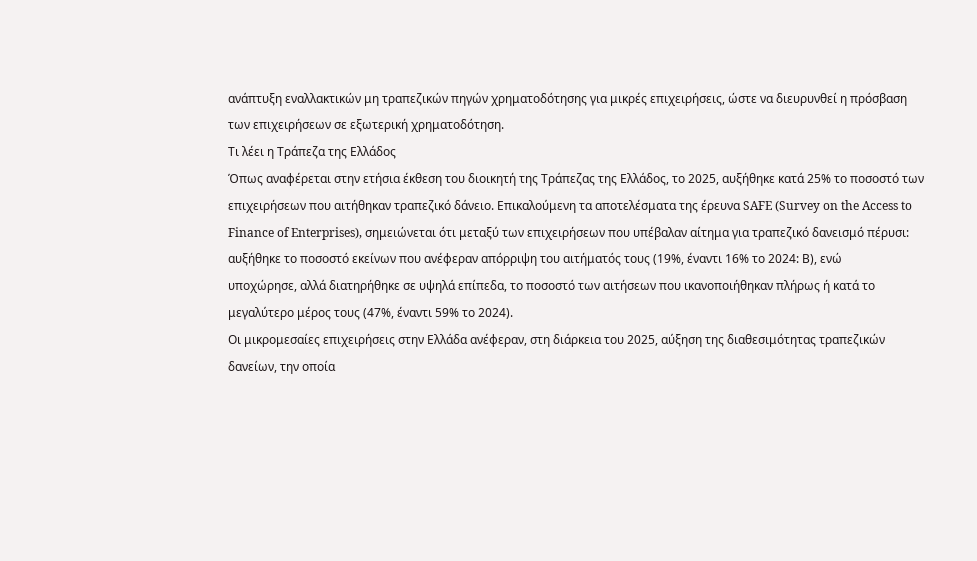ανάπτυξη εναλλακτικών μη τραπεζικών πηγών χρηματοδότησης για μικρές επιχειρήσεις, ώστε να διευρυνθεί η πρόσβαση των επιχειρήσεων σε εξωτερική χρηματοδότηση.
Τι λέει η Τράπεζα της Ελλάδος
Όπως αναφέρεται στην ετήσια έκθεση του διοικητή της Τράπεζας της Ελλάδος, το 2025, αυξήθηκε κατά 25% το ποσοστό των επιχειρήσεων που αιτήθηκαν τραπεζικό δάνειο. Επικαλούμενη τα αποτελέσματα της έρευνα SAFE (Survey on the Access to Finance of Enterprises), σημειώνεται ότι μεταξύ των επιχειρήσεων που υπέβαλαν αίτημα για τραπεζικό δανεισμό πέρυσι:
αυξήθηκε το ποσοστό εκείνων που ανέφεραν απόρριψη του αιτήματός τους (19%, έναντι 16% το 2024: Β), ενώ
υποχώρησε, αλλά διατηρήθηκε σε υψηλά επίπεδα, το ποσοστό των αιτήσεων που ικανοποιήθηκαν πλήρως ή κατά το μεγαλύτερο μέρος τους (47%, έναντι 59% το 2024).
Οι μικρομεσαίες επιχειρήσεις στην Ελλάδα ανέφεραν, στη διάρκεια του 2025, αύξηση της διαθεσιμότητας τραπεζικών δανείων, την οποία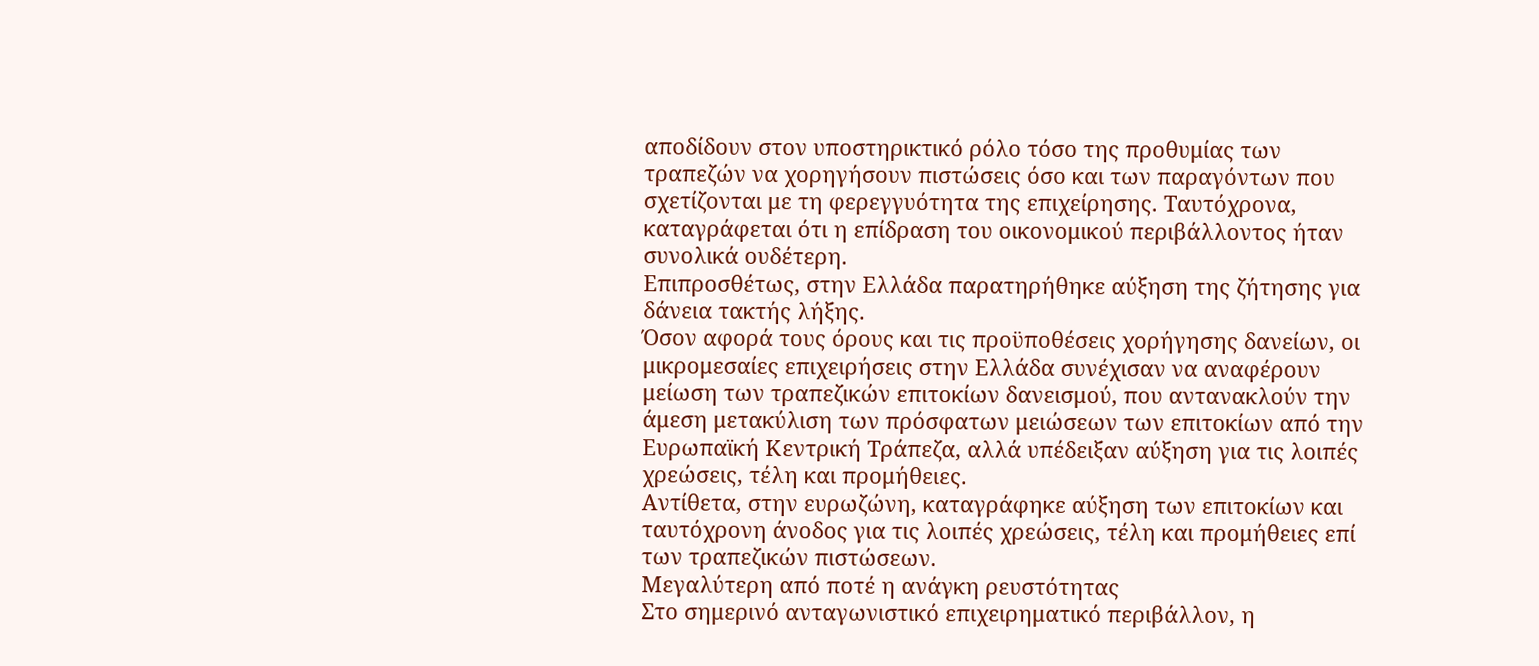αποδίδουν στον υποστηρικτικό ρόλο τόσο της προθυμίας των τραπεζών να χορηγήσουν πιστώσεις όσο και των παραγόντων που σχετίζονται με τη φερεγγυότητα της επιχείρησης. Ταυτόχρονα, καταγράφεται ότι η επίδραση του οικονομικού περιβάλλοντος ήταν συνολικά ουδέτερη.
Επιπροσθέτως, στην Ελλάδα παρατηρήθηκε αύξηση της ζήτησης για δάνεια τακτής λήξης.
Όσον αφορά τους όρους και τις προϋποθέσεις χορήγησης δανείων, οι μικρομεσαίες επιχειρήσεις στην Ελλάδα συνέχισαν να αναφέρουν μείωση των τραπεζικών επιτοκίων δανεισμού, που αντανακλούν την άμεση μετακύλιση των πρόσφατων μειώσεων των επιτοκίων από την Ευρωπαϊκή Κεντρική Τράπεζα, αλλά υπέδειξαν αύξηση για τις λοιπές χρεώσεις, τέλη και προμήθειες.
Αντίθετα, στην ευρωζώνη, καταγράφηκε αύξηση των επιτοκίων και ταυτόχρονη άνοδος για τις λοιπές χρεώσεις, τέλη και προμήθειες επί των τραπεζικών πιστώσεων.
Μεγαλύτερη από ποτέ η ανάγκη ρευστότητας
Στο σημερινό ανταγωνιστικό επιχειρηματικό περιβάλλον, η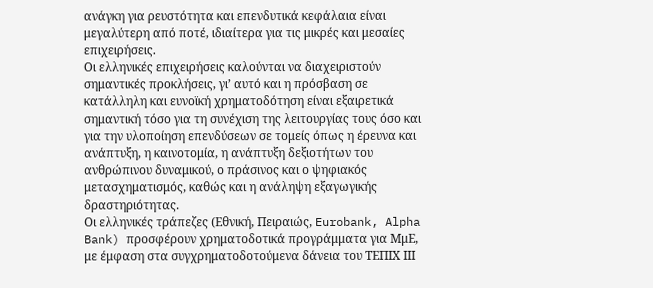ανάγκη για ρευστότητα και επενδυτικά κεφάλαια είναι μεγαλύτερη από ποτέ, ιδιαίτερα για τις μικρές και μεσαίες επιχειρήσεις.
Οι ελληνικές επιχειρήσεις καλούνται να διαχειριστούν σημαντικές προκλήσεις, γι’ αυτό και η πρόσβαση σε κατάλληλη και ευνοϊκή χρηματοδότηση είναι εξαιρετικά σημαντική τόσο για τη συνέχιση της λειτουργίας τους όσο και για την υλοποίηση επενδύσεων σε τομείς όπως η έρευνα και ανάπτυξη, η καινοτομία, η ανάπτυξη δεξιοτήτων του ανθρώπινου δυναμικού, ο πράσινος και ο ψηφιακός μετασχηματισμός, καθώς και η ανάληψη εξαγωγικής δραστηριότητας.
Οι ελληνικές τράπεζες (Εθνική, Πειραιώς, Eurobank, Alpha Bank) προσφέρουν χρηματοδοτικά προγράμματα για ΜμΕ, με έμφαση στα συγχρηματοδοτούμενα δάνεια του ΤΕΠΙΧ ΙΙΙ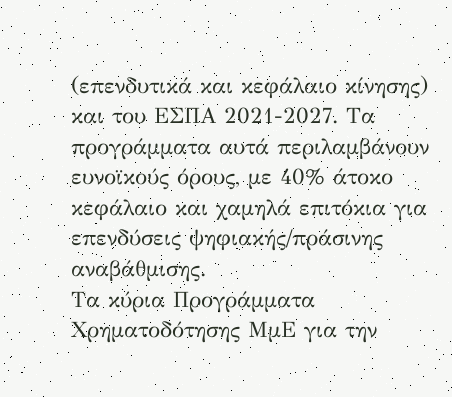(επενδυτικά και κεφάλαιο κίνησης) και του ΕΣΠΑ 2021-2027. Τα προγράμματα αυτά περιλαμβάνουν ευνοϊκούς όρους, με 40% άτοκο κεφάλαιο και χαμηλά επιτόκια για επενδύσεις ψηφιακής/πράσινης αναβάθμισης.
Τα κύρια Προγράμματα Χρηματοδότησης ΜμΕ για την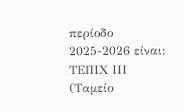περίοδο 2025-2026 είναι:
ΤΕΠΙΧ ΙΙΙ (Ταμείο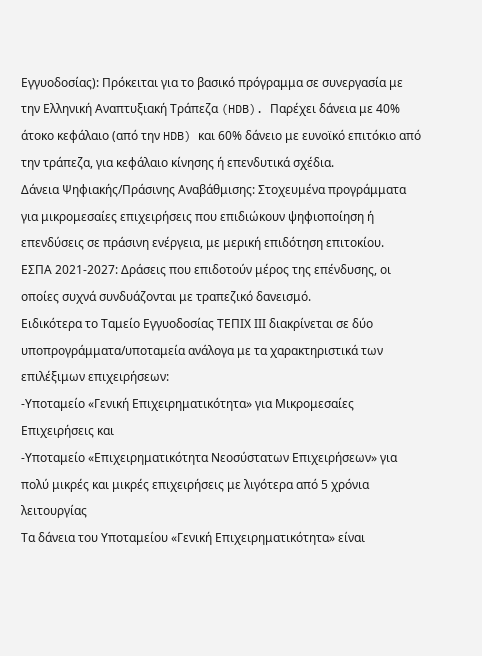Εγγυοδοσίας): Πρόκειται για το βασικό πρόγραμμα σε συνεργασία με την Ελληνική Αναπτυξιακή Τράπεζα (HDB). Παρέχει δάνεια με 40% άτοκο κεφάλαιο (από την HDB) και 60% δάνειο με ευνοϊκό επιτόκιο από την τράπεζα, για κεφάλαιο κίνησης ή επενδυτικά σχέδια.
Δάνεια Ψηφιακής/Πράσινης Αναβάθμισης: Στοχευμένα προγράμματα για μικρομεσαίες επιχειρήσεις που επιδιώκουν ψηφιοποίηση ή επενδύσεις σε πράσινη ενέργεια, με μερική επιδότηση επιτοκίου.
ΕΣΠΑ 2021-2027: Δράσεις που επιδοτούν μέρος της επένδυσης, οι οποίες συχνά συνδυάζονται με τραπεζικό δανεισμό.
Ειδικότερα το Ταμείο Εγγυοδοσίας ΤΕΠΙΧ ΙΙΙ διακρίνεται σε δύο υποπρογράμματα/υποταμεία ανάλογα με τα χαρακτηριστικά των επιλέξιμων επιχειρήσεων:
-Υποταμείο «Γενική Επιχειρηματικότητα» για Μικρομεσαίες Επιχειρήσεις και
-Υποταμείο «Επιχειρηματικότητα Νεοσύστατων Επιχειρήσεων» για πολύ μικρές και μικρές επιχειρήσεις με λιγότερα από 5 χρόνια λειτουργίας
Τα δάνεια του Υποταμείου «Γενική Επιχειρηματικότητα» είναι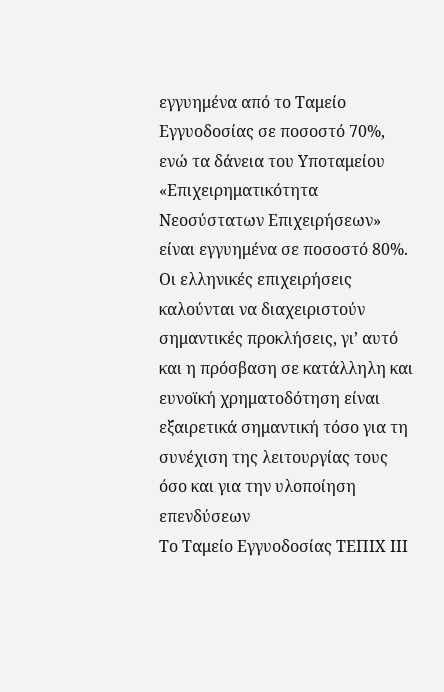εγγυημένα από το Ταμείο Εγγυοδοσίας σε ποσοστό 70%, ενώ τα δάνεια του Υποταμείου «Επιχειρηματικότητα Νεοσύστατων Επιχειρήσεων» είναι εγγυημένα σε ποσοστό 80%.
Οι ελληνικές επιχειρήσεις καλούνται να διαχειριστούν σημαντικές προκλήσεις, γι’ αυτό και η πρόσβαση σε κατάλληλη και ευνοϊκή χρηματοδότηση είναι εξαιρετικά σημαντική τόσο για τη συνέχιση της λειτουργίας τους όσο και για την υλοποίηση επενδύσεων
Το Ταμείο Εγγυοδοσίας ΤΕΠΙΧ ΙΙΙ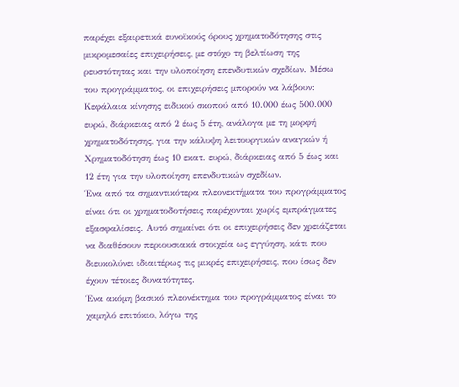παρέχει εξαιρετικά ευνοϊκούς όρους χρηματοδότησης στις μικρομεσαίες επιχειρήσεις, με στόχο τη βελτίωση της ρευστότητας και την υλοποίηση επενδυτικών σχεδίων. Μέσω του προγράμματος, οι επιχειρήσεις μπορούν να λάβουν:
Κεφάλαια κίνησης ειδικού σκοπού από 10.000 έως 500.000 ευρώ, διάρκειας από 2 έως 5 έτη, ανάλογα με τη μορφή χρηματοδότησης, για την κάλυψη λειτουργικών αναγκών ή
Χρηματοδότηση έως 10 εκατ. ευρώ, διάρκειας από 5 έως και 12 έτη για την υλοποίηση επενδυτικών σχεδίων.
Ένα από τα σημαντικότερα πλεονεκτήματα του προγράμματος είναι ότι οι χρηματοδοτήσεις παρέχονται χωρίς εμπράγματες εξασφαλίσεις. Αυτό σημαίνει ότι οι επιχειρήσεις δεν χρειάζεται να διαθέσουν περιουσιακά στοιχεία ως εγγύηση, κάτι που διευκολύνει ιδιαιτέρως τις μικρές επιχειρήσεις, που ίσως δεν έχουν τέτοιες δυνατότητες.
Ένα ακόμη βασικό πλεονέκτημα του προγράμματος είναι το χαμηλό επιτόκιο, λόγω της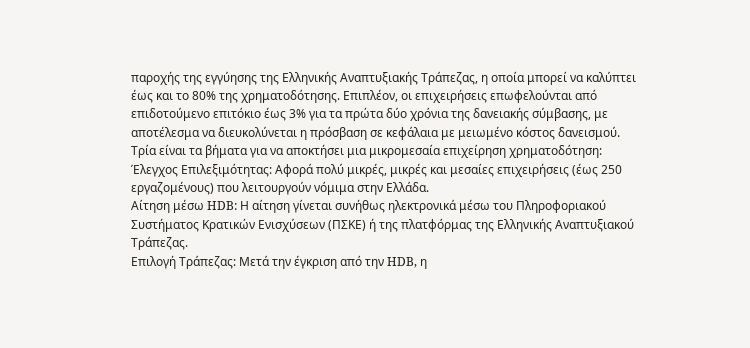παροχής της εγγύησης της Ελληνικής Αναπτυξιακής Τράπεζας, η οποία μπορεί να καλύπτει έως και το 80% της χρηματοδότησης. Επιπλέον, οι επιχειρήσεις επωφελούνται από επιδοτούμενο επιτόκιο έως 3% για τα πρώτα δύο χρόνια της δανειακής σύμβασης, με αποτέλεσμα να διευκολύνεται η πρόσβαση σε κεφάλαια με μειωμένο κόστος δανεισμού.
Τρία είναι τα βήματα για να αποκτήσει μια μικρομεσαία επιχείρηση χρηματοδότηση:
Έλεγχος Επιλεξιμότητας: Αφορά πολύ μικρές, μικρές και μεσαίες επιχειρήσεις (έως 250 εργαζομένους) που λειτουργούν νόμιμα στην Ελλάδα.
Αίτηση μέσω HDB: Η αίτηση γίνεται συνήθως ηλεκτρονικά μέσω του Πληροφοριακού Συστήματος Κρατικών Ενισχύσεων (ΠΣΚΕ) ή της πλατφόρμας της Ελληνικής Αναπτυξιακού Τράπεζας.
Επιλογή Τράπεζας: Μετά την έγκριση από την HDB, η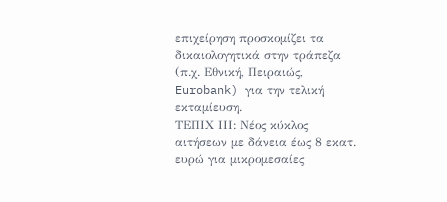επιχείρηση προσκομίζει τα δικαιολογητικά στην τράπεζα (π.χ. Εθνική, Πειραιώς, Eurobank) για την τελική εκταμίευση.
ΤΕΠΙΧ ΙΙΙ: Νέος κύκλος αιτήσεων με δάνεια έως 8 εκατ. ευρώ για μικρομεσαίες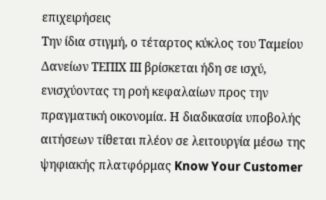επιχειρήσεις
Την ίδια στιγμή, ο τέταρτος κύκλος του Ταμείου Δανείων ΤΕΠΙΧ ΙΙΙ βρίσκεται ήδη σε ισχύ, ενισχύοντας τη ροή κεφαλαίων προς την πραγματική οικονομία. Η διαδικασία υποβολής αιτήσεων τίθεται πλέον σε λειτουργία μέσω της ψηφιακής πλατφόρμας Know Your Customer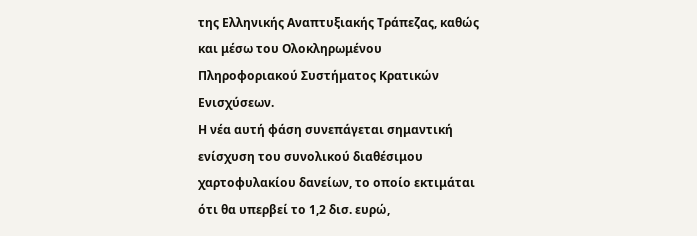της Ελληνικής Αναπτυξιακής Τράπεζας, καθώς και μέσω του Ολοκληρωμένου Πληροφοριακού Συστήματος Κρατικών Ενισχύσεων.
Η νέα αυτή φάση συνεπάγεται σημαντική ενίσχυση του συνολικού διαθέσιμου χαρτοφυλακίου δανείων, το οποίο εκτιμάται ότι θα υπερβεί το 1,2 δισ. ευρώ,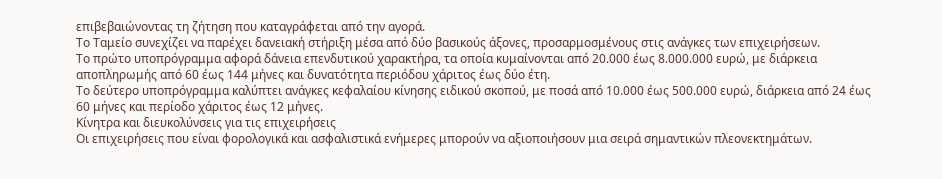επιβεβαιώνοντας τη ζήτηση που καταγράφεται από την αγορά.
Το Ταμείο συνεχίζει να παρέχει δανειακή στήριξη μέσα από δύο βασικούς άξονες, προσαρμοσμένους στις ανάγκες των επιχειρήσεων.
Το πρώτο υποπρόγραμμα αφορά δάνεια επενδυτικού χαρακτήρα, τα οποία κυμαίνονται από 20.000 έως 8.000.000 ευρώ, με διάρκεια αποπληρωμής από 60 έως 144 μήνες και δυνατότητα περιόδου χάριτος έως δύο έτη.
Το δεύτερο υποπρόγραμμα καλύπτει ανάγκες κεφαλαίου κίνησης ειδικού σκοπού, με ποσά από 10.000 έως 500.000 ευρώ, διάρκεια από 24 έως 60 μήνες και περίοδο χάριτος έως 12 μήνες.
Κίνητρα και διευκολύνσεις για τις επιχειρήσεις
Οι επιχειρήσεις που είναι φορολογικά και ασφαλιστικά ενήμερες μπορούν να αξιοποιήσουν μια σειρά σημαντικών πλεονεκτημάτων.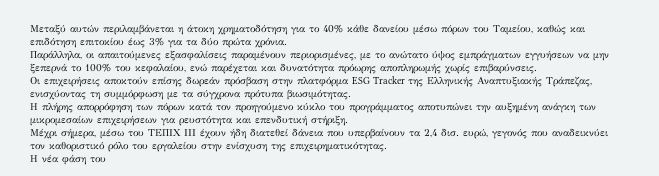Μεταξύ αυτών περιλαμβάνεται η άτοκη χρηματοδότηση για το 40% κάθε δανείου μέσω πόρων του Ταμείου, καθώς και επιδότηση επιτοκίου έως 3% για τα δύο πρώτα χρόνια.
Παράλληλα, οι απαιτούμενες εξασφαλίσεις παραμένουν περιορισμένες, με το ανώτατο ύψος εμπράγματων εγγυήσεων να μην ξεπερνά το 100% του κεφαλαίου, ενώ παρέχεται και δυνατότητα πρόωρης αποπληρωμής χωρίς επιβαρύνσεις.
Οι επιχειρήσεις αποκτούν επίσης δωρεάν πρόσβαση στην πλατφόρμα ESG Tracker της Ελληνικής Αναπτυξιακής Τράπεζας, ενισχύοντας τη συμμόρφωση με τα σύγχρονα πρότυπα βιωσιμότητας.
Η πλήρης απορρόφηση των πόρων κατά τον προηγούμενο κύκλο του προγράμματος αποτυπώνει την αυξημένη ανάγκη των μικρομεσαίων επιχειρήσεων για ρευστότητα και επενδυτική στήριξη.
Μέχρι σήμερα, μέσω του ΤΕΠΙΧ ΙΙΙ έχουν ήδη διατεθεί δάνεια που υπερβαίνουν τα 2,4 δισ. ευρώ, γεγονός που αναδεικνύει τον καθοριστικό ρόλο του εργαλείου στην ενίσχυση της επιχειρηματικότητας.
Η νέα φάση του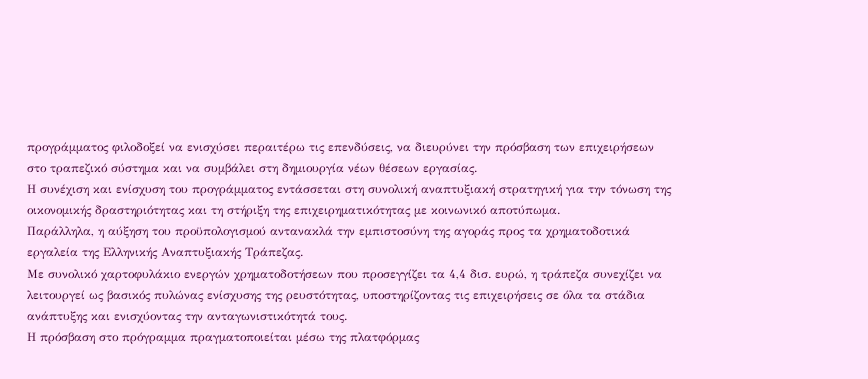προγράμματος φιλοδοξεί να ενισχύσει περαιτέρω τις επενδύσεις, να διευρύνει την πρόσβαση των επιχειρήσεων στο τραπεζικό σύστημα και να συμβάλει στη δημιουργία νέων θέσεων εργασίας.
Η συνέχιση και ενίσχυση του προγράμματος εντάσσεται στη συνολική αναπτυξιακή στρατηγική για την τόνωση της οικονομικής δραστηριότητας και τη στήριξη της επιχειρηματικότητας με κοινωνικό αποτύπωμα.
Παράλληλα, η αύξηση του προϋπολογισμού αντανακλά την εμπιστοσύνη της αγοράς προς τα χρηματοδοτικά εργαλεία της Ελληνικής Αναπτυξιακής Τράπεζας.
Με συνολικό χαρτοφυλάκιο ενεργών χρηματοδοτήσεων που προσεγγίζει τα 4,4 δισ. ευρώ, η τράπεζα συνεχίζει να λειτουργεί ως βασικός πυλώνας ενίσχυσης της ρευστότητας, υποστηρίζοντας τις επιχειρήσεις σε όλα τα στάδια ανάπτυξης και ενισχύοντας την ανταγωνιστικότητά τους.
Η πρόσβαση στο πρόγραμμα πραγματοποιείται μέσω της πλατφόρμας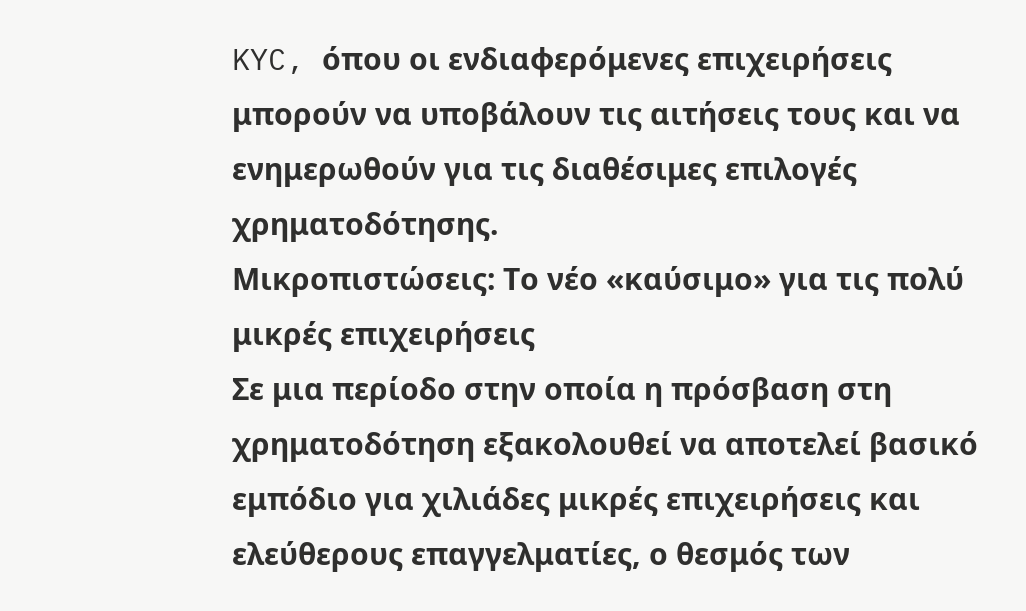KYC, όπου οι ενδιαφερόμενες επιχειρήσεις μπορούν να υποβάλουν τις αιτήσεις τους και να ενημερωθούν για τις διαθέσιμες επιλογές χρηματοδότησης.
Μικροπιστώσεις: Το νέο «καύσιμο» για τις πολύ μικρές επιχειρήσεις
Σε μια περίοδο στην οποία η πρόσβαση στη χρηματοδότηση εξακολουθεί να αποτελεί βασικό εμπόδιο για χιλιάδες μικρές επιχειρήσεις και ελεύθερους επαγγελματίες, ο θεσμός των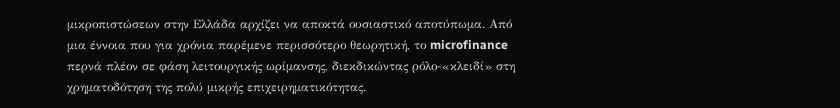μικροπιστώσεων στην Ελλάδα αρχίζει να αποκτά ουσιαστικό αποτύπωμα. Από μια έννοια που για χρόνια παρέμενε περισσότερο θεωρητική, το microfinance περνά πλέον σε φάση λειτουργικής ωρίμανσης, διεκδικώντας ρόλο-«κλειδί» στη χρηματοδότηση της πολύ μικρής επιχειρηματικότητας.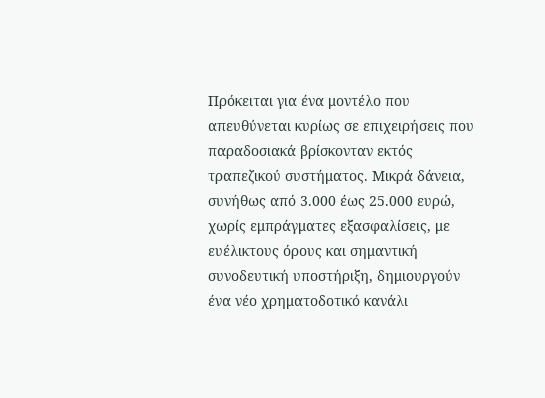Πρόκειται για ένα μοντέλο που απευθύνεται κυρίως σε επιχειρήσεις που παραδοσιακά βρίσκονταν εκτός τραπεζικού συστήματος. Μικρά δάνεια, συνήθως από 3.000 έως 25.000 ευρώ, χωρίς εμπράγματες εξασφαλίσεις, με ευέλικτους όρους και σημαντική συνοδευτική υποστήριξη, δημιουργούν ένα νέο χρηματοδοτικό κανάλι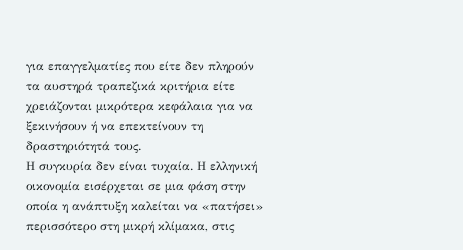για επαγγελματίες που είτε δεν πληρούν τα αυστηρά τραπεζικά κριτήρια είτε χρειάζονται μικρότερα κεφάλαια για να ξεκινήσουν ή να επεκτείνουν τη δραστηριότητά τους.
Η συγκυρία δεν είναι τυχαία. Η ελληνική οικονομία εισέρχεται σε μια φάση στην οποία η ανάπτυξη καλείται να «πατήσει» περισσότερο στη μικρή κλίμακα, στις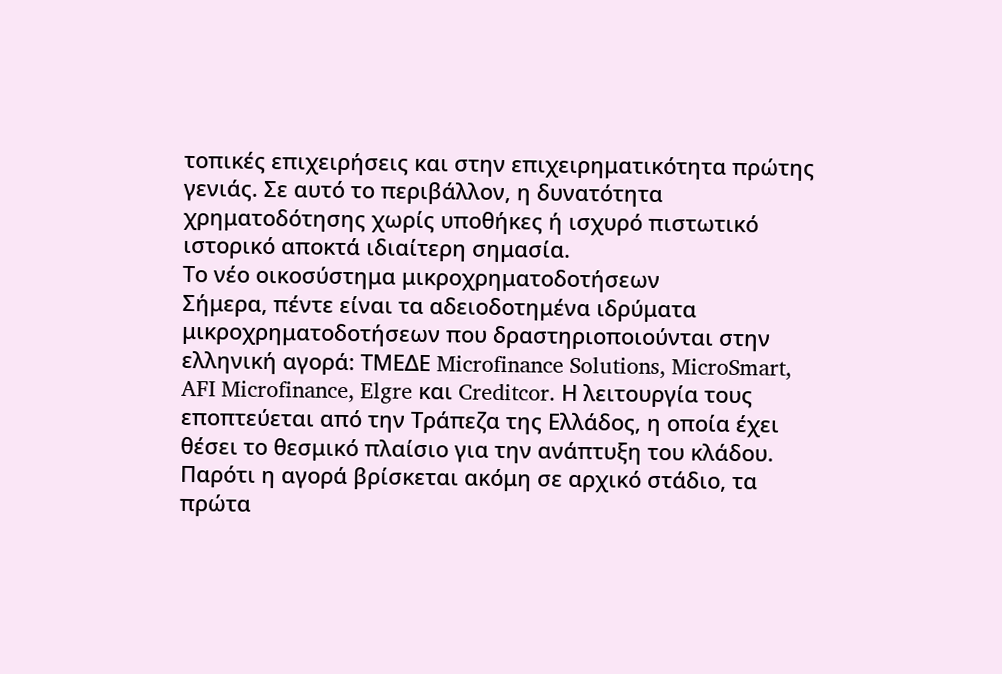τοπικές επιχειρήσεις και στην επιχειρηματικότητα πρώτης γενιάς. Σε αυτό το περιβάλλον, η δυνατότητα χρηματοδότησης χωρίς υποθήκες ή ισχυρό πιστωτικό ιστορικό αποκτά ιδιαίτερη σημασία.
Το νέο οικοσύστημα μικροχρηματοδοτήσεων
Σήμερα, πέντε είναι τα αδειοδοτημένα ιδρύματα μικροχρηματοδοτήσεων που δραστηριοποιούνται στην ελληνική αγορά: ΤΜΕΔΕ Microfinance Solutions, MicroSmart, AFI Microfinance, Elgre και Creditcor. Η λειτουργία τους εποπτεύεται από την Τράπεζα της Ελλάδος, η οποία έχει θέσει το θεσμικό πλαίσιο για την ανάπτυξη του κλάδου.
Παρότι η αγορά βρίσκεται ακόμη σε αρχικό στάδιο, τα πρώτα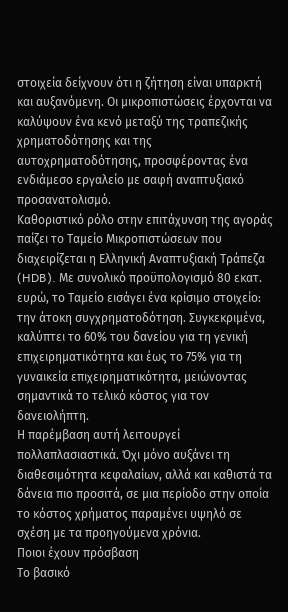στοιχεία δείχνουν ότι η ζήτηση είναι υπαρκτή και αυξανόμενη. Οι μικροπιστώσεις έρχονται να καλύψουν ένα κενό μεταξύ της τραπεζικής χρηματοδότησης και της αυτοχρηματοδότησης, προσφέροντας ένα ενδιάμεσο εργαλείο με σαφή αναπτυξιακό προσανατολισμό.
Καθοριστικό ρόλο στην επιτάχυνση της αγοράς παίζει το Ταμείο Μικροπιστώσεων που διαχειρίζεται η Ελληνική Αναπτυξιακή Τράπεζα (HDB). Με συνολικό προϋπολογισμό 80 εκατ. ευρώ, το Ταμείο εισάγει ένα κρίσιμο στοιχείο: την άτοκη συγχρηματοδότηση. Συγκεκριμένα, καλύπτει το 60% του δανείου για τη γενική επιχειρηματικότητα και έως το 75% για τη γυναικεία επιχειρηματικότητα, μειώνοντας σημαντικά το τελικό κόστος για τον δανειολήπτη.
Η παρέμβαση αυτή λειτουργεί πολλαπλασιαστικά. Όχι μόνο αυξάνει τη διαθεσιμότητα κεφαλαίων, αλλά και καθιστά τα δάνεια πιο προσιτά, σε μια περίοδο στην οποία το κόστος χρήματος παραμένει υψηλό σε σχέση με τα προηγούμενα χρόνια.
Ποιοι έχουν πρόσβαση
Το βασικό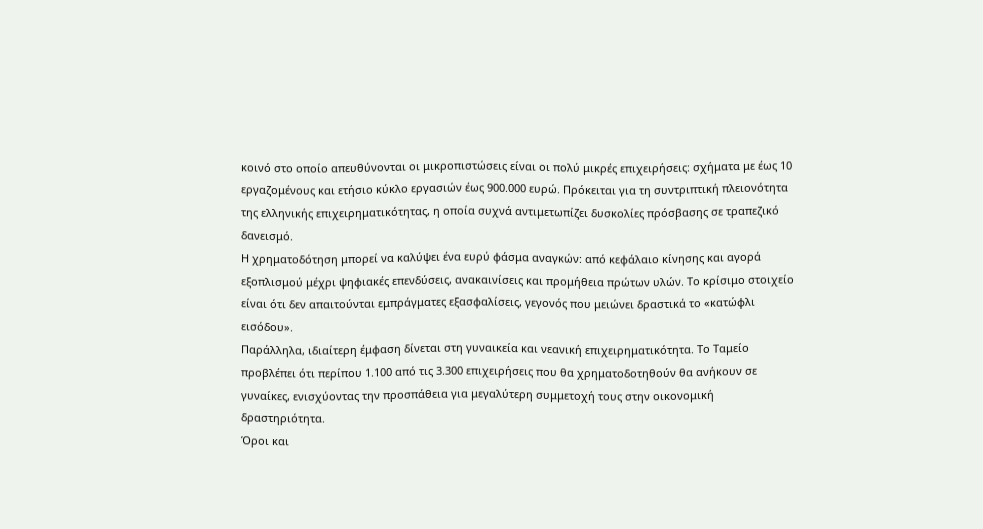κοινό στο οποίο απευθύνονται οι μικροπιστώσεις είναι οι πολύ μικρές επιχειρήσεις: σχήματα με έως 10 εργαζομένους και ετήσιο κύκλο εργασιών έως 900.000 ευρώ. Πρόκειται για τη συντριπτική πλειονότητα της ελληνικής επιχειρηματικότητας, η οποία συχνά αντιμετωπίζει δυσκολίες πρόσβασης σε τραπεζικό δανεισμό.
Η χρηματοδότηση μπορεί να καλύψει ένα ευρύ φάσμα αναγκών: από κεφάλαιο κίνησης και αγορά εξοπλισμού μέχρι ψηφιακές επενδύσεις, ανακαινίσεις και προμήθεια πρώτων υλών. Το κρίσιμο στοιχείο είναι ότι δεν απαιτούνται εμπράγματες εξασφαλίσεις, γεγονός που μειώνει δραστικά το «κατώφλι εισόδου».
Παράλληλα, ιδιαίτερη έμφαση δίνεται στη γυναικεία και νεανική επιχειρηματικότητα. Το Ταμείο προβλέπει ότι περίπου 1.100 από τις 3.300 επιχειρήσεις που θα χρηματοδοτηθούν θα ανήκουν σε γυναίκες, ενισχύοντας την προσπάθεια για μεγαλύτερη συμμετοχή τους στην οικονομική δραστηριότητα.
Όροι και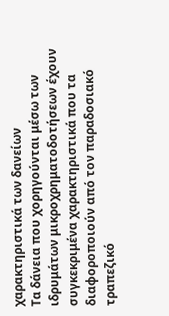χαρακτηριστικά των δανείων
Τα δάνεια που χορηγούνται μέσω των ιδρυμάτων μικροχρηματοδοτήσεων έχουν συγκεκριμένα χαρακτηριστικά που τα διαφοροποιούν από τον παραδοσιακό τραπεζικό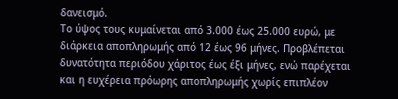δανεισμό.
Το ύψος τους κυμαίνεται από 3.000 έως 25.000 ευρώ, με διάρκεια αποπληρωμής από 12 έως 96 μήνες. Προβλέπεται δυνατότητα περιόδου χάριτος έως έξι μήνες, ενώ παρέχεται και η ευχέρεια πρόωρης αποπληρωμής χωρίς επιπλέον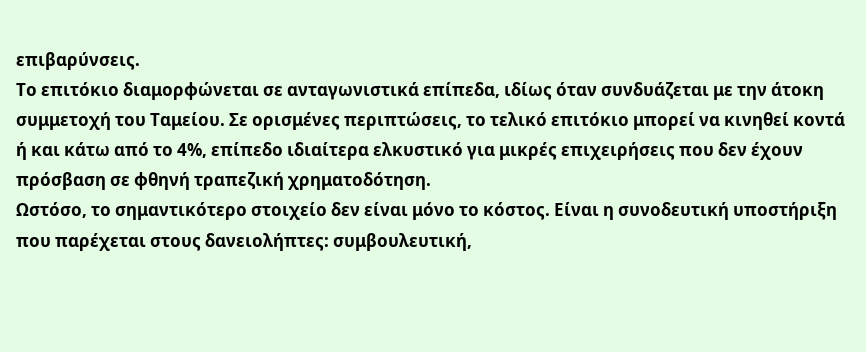επιβαρύνσεις.
Το επιτόκιο διαμορφώνεται σε ανταγωνιστικά επίπεδα, ιδίως όταν συνδυάζεται με την άτοκη συμμετοχή του Ταμείου. Σε ορισμένες περιπτώσεις, το τελικό επιτόκιο μπορεί να κινηθεί κοντά ή και κάτω από το 4%, επίπεδο ιδιαίτερα ελκυστικό για μικρές επιχειρήσεις που δεν έχουν πρόσβαση σε φθηνή τραπεζική χρηματοδότηση.
Ωστόσο, το σημαντικότερο στοιχείο δεν είναι μόνο το κόστος. Είναι η συνοδευτική υποστήριξη που παρέχεται στους δανειολήπτες: συμβουλευτική,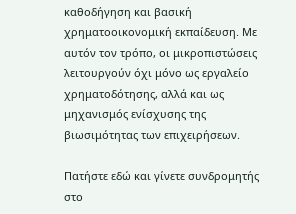καθοδήγηση και βασική χρηματοοικονομική εκπαίδευση. Με αυτόν τον τρόπο, οι μικροπιστώσεις λειτουργούν όχι μόνο ως εργαλείο χρηματοδότησης, αλλά και ως μηχανισμός ενίσχυσης της βιωσιμότητας των επιχειρήσεων.

Πατήστε εδώ και γίνετε συνδρομητής στο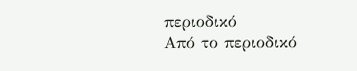περιοδικό
Από το περιοδικό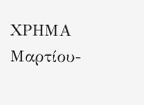ΧΡΗΜΑ Μαρτίου-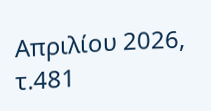Απριλίου 2026, τ.481